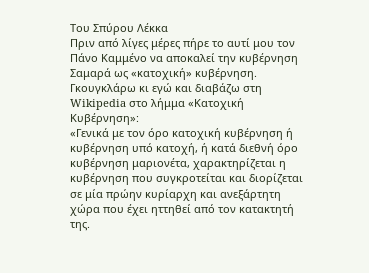Tου Σπύρου Λέκκα
Πριν από λίγες μέρες πήρε το αυτί μου τον Πάνο Καμμένο να αποκαλεί την κυβέρνηση Σαμαρά ως «κατοχική» κυβέρνηση. Γκουγκλάρω κι εγώ και διαβάζω στη Wikipedia στο λήμμα «Κατοχική Κυβέρνηση»:
«Γενικά με τον όρο κατοχική κυβέρνηση ή κυβέρνηση υπό κατοχή, ή κατά διεθνή όρο κυβέρνηση μαριονέτα, χαρακτηρίζεται η κυβέρνηση που συγκροτείται και διορίζεται σε μία πρώην κυρίαρχη και ανεξάρτητη χώρα που έχει ηττηθεί από τον κατακτητή της.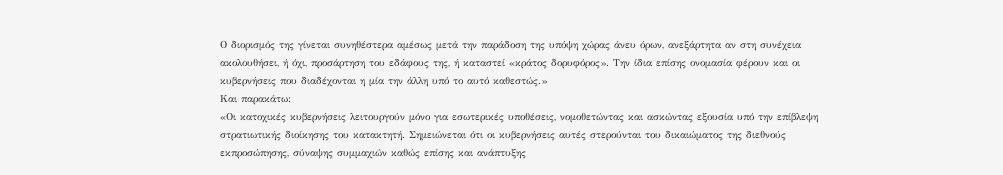Ο διορισμός της γίνεται συνηθέστερα αμέσως μετά την παράδοση της υπόψη χώρας άνευ όρων, ανεξάρτητα αν στη συνέχεια ακολουθήσει, ή όχι, προσάρτηση του εδάφους της, ή καταστεί «κράτος δορυφόρος». Την ίδια επίσης ονομασία φέρουν και οι κυβερνήσεις που διαδέχονται η μία την άλλη υπό το αυτό καθεστώς.»
Και παρακάτω:
«Οι κατοχικές κυβερνήσεις λειτουργούν μόνο για εσωτερικές υποθέσεις, νομοθετώντας και ασκώντας εξουσία υπό την επίβλεψη στρατιωτικής διοίκησης του κατακτητή. Σημειώνεται ότι οι κυβερνήσεις αυτές στερούνται του δικαιώματος της διεθνούς εκπροσώπησης, σύναψης συμμαχιών καθώς επίσης και ανάπτυξης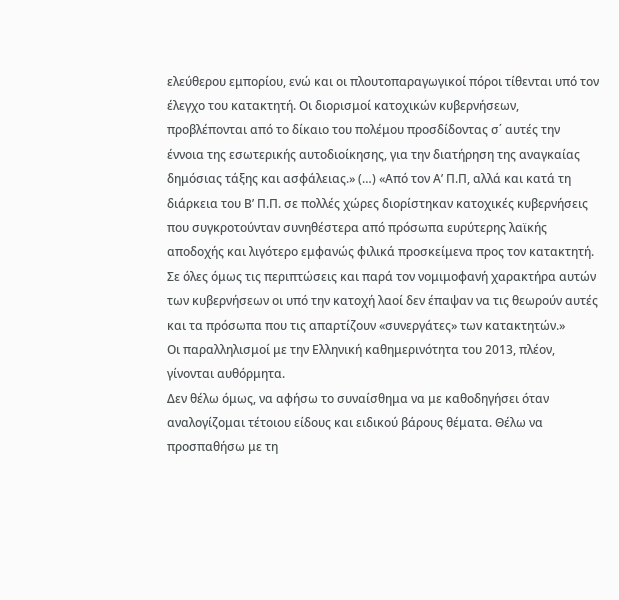ελεύθερου εμπορίου, ενώ και οι πλουτοπαραγωγικοί πόροι τίθενται υπό τον έλεγχο του κατακτητή. Οι διορισμοί κατοχικών κυβερνήσεων, προβλέπονται από το δίκαιο του πολέμου προσδίδοντας σ΄ αυτές την έννοια της εσωτερικής αυτοδιοίκησης, για την διατήρηση της αναγκαίας δημόσιας τάξης και ασφάλειας.» (…) «Από τον Α’ Π.Π, αλλά και κατά τη διάρκεια του Β’ Π.Π. σε πολλές χώρες διορίστηκαν κατοχικές κυβερνήσεις που συγκροτούνταν συνηθέστερα από πρόσωπα ευρύτερης λαϊκής αποδοχής και λιγότερο εμφανώς φιλικά προσκείμενα προς τον κατακτητή. Σε όλες όμως τις περιπτώσεις και παρά τον νομιμοφανή χαρακτήρα αυτών των κυβερνήσεων οι υπό την κατοχή λαοί δεν έπαψαν να τις θεωρούν αυτές και τα πρόσωπα που τις απαρτίζουν «συνεργάτες» των κατακτητών.»
Οι παραλληλισμοί με την Ελληνική καθημερινότητα του 2013, πλέον, γίνονται αυθόρμητα.
Δεν θέλω όμως, να αφήσω το συναίσθημα να με καθοδηγήσει όταν αναλογίζομαι τέτοιου είδους και ειδικού βάρους θέματα. Θέλω να προσπαθήσω με τη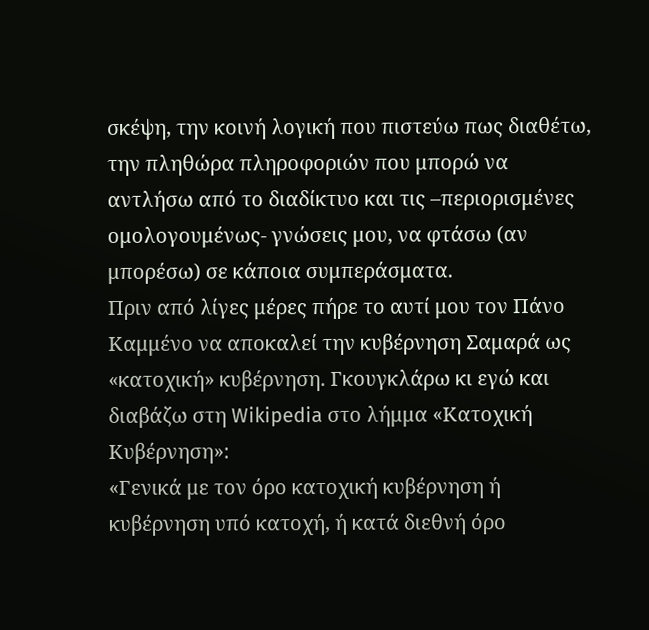σκέψη, την κοινή λογική που πιστεύω πως διαθέτω, την πληθώρα πληροφοριών που μπορώ να αντλήσω από το διαδίκτυο και τις –περιορισμένες ομολογουμένως- γνώσεις μου, να φτάσω (αν μπορέσω) σε κάποια συμπεράσματα.
Πριν από λίγες μέρες πήρε το αυτί μου τον Πάνο Καμμένο να αποκαλεί την κυβέρνηση Σαμαρά ως «κατοχική» κυβέρνηση. Γκουγκλάρω κι εγώ και διαβάζω στη Wikipedia στο λήμμα «Κατοχική Κυβέρνηση»:
«Γενικά με τον όρο κατοχική κυβέρνηση ή κυβέρνηση υπό κατοχή, ή κατά διεθνή όρο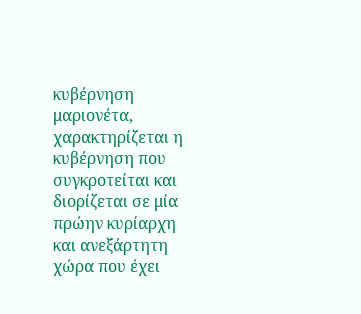κυβέρνηση μαριονέτα, χαρακτηρίζεται η κυβέρνηση που συγκροτείται και διορίζεται σε μία πρώην κυρίαρχη και ανεξάρτητη χώρα που έχει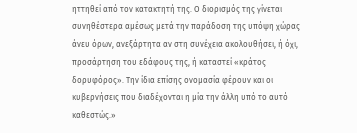ηττηθεί από τον κατακτητή της. Ο διορισμός της γίνεται συνηθέστερα αμέσως μετά την παράδοση της υπόψη χώρας άνευ όρων, ανεξάρτητα αν στη συνέχεια ακολουθήσει, ή όχι, προσάρτηση του εδάφους της, ή καταστεί «κράτος δορυφόρος». Την ίδια επίσης ονομασία φέρουν και οι κυβερνήσεις που διαδέχονται η μία την άλλη υπό το αυτό καθεστώς.»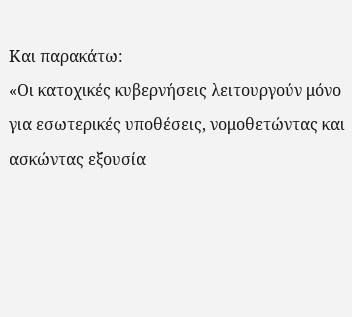Και παρακάτω:
«Οι κατοχικές κυβερνήσεις λειτουργούν μόνο για εσωτερικές υποθέσεις, νομοθετώντας και ασκώντας εξουσία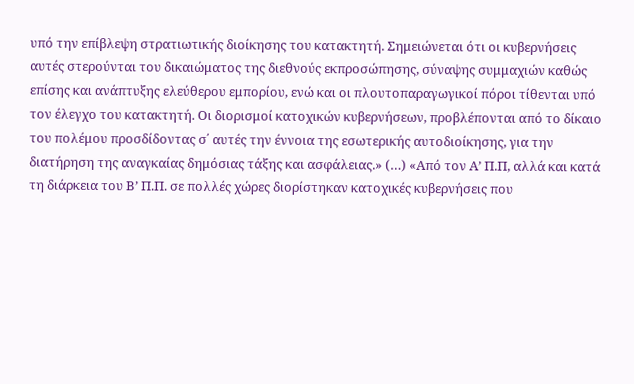υπό την επίβλεψη στρατιωτικής διοίκησης του κατακτητή. Σημειώνεται ότι οι κυβερνήσεις αυτές στερούνται του δικαιώματος της διεθνούς εκπροσώπησης, σύναψης συμμαχιών καθώς επίσης και ανάπτυξης ελεύθερου εμπορίου, ενώ και οι πλουτοπαραγωγικοί πόροι τίθενται υπό τον έλεγχο του κατακτητή. Οι διορισμοί κατοχικών κυβερνήσεων, προβλέπονται από το δίκαιο του πολέμου προσδίδοντας σ΄ αυτές την έννοια της εσωτερικής αυτοδιοίκησης, για την διατήρηση της αναγκαίας δημόσιας τάξης και ασφάλειας.» (…) «Από τον Α’ Π.Π, αλλά και κατά τη διάρκεια του Β’ Π.Π. σε πολλές χώρες διορίστηκαν κατοχικές κυβερνήσεις που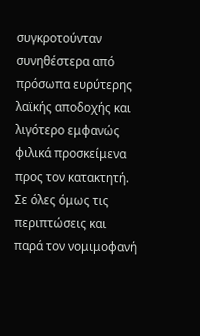συγκροτούνταν συνηθέστερα από πρόσωπα ευρύτερης λαϊκής αποδοχής και λιγότερο εμφανώς φιλικά προσκείμενα προς τον κατακτητή. Σε όλες όμως τις περιπτώσεις και παρά τον νομιμοφανή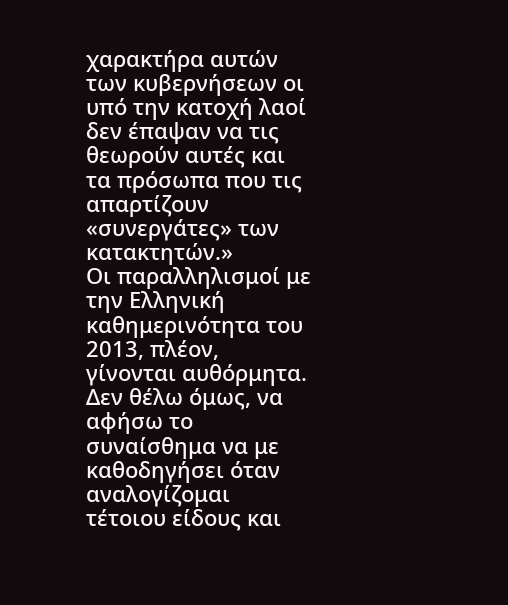χαρακτήρα αυτών των κυβερνήσεων οι υπό την κατοχή λαοί δεν έπαψαν να τις θεωρούν αυτές και τα πρόσωπα που τις απαρτίζουν «συνεργάτες» των κατακτητών.»
Οι παραλληλισμοί με την Ελληνική καθημερινότητα του 2013, πλέον, γίνονται αυθόρμητα.
Δεν θέλω όμως, να αφήσω το συναίσθημα να με καθοδηγήσει όταν αναλογίζομαι τέτοιου είδους και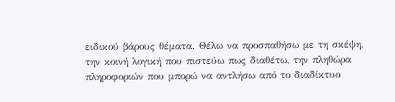ειδικού βάρους θέματα. Θέλω να προσπαθήσω με τη σκέψη, την κοινή λογική που πιστεύω πως διαθέτω, την πληθώρα πληροφοριών που μπορώ να αντλήσω από το διαδίκτυο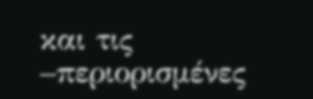και τις –περιορισμένες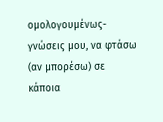ομολογουμένως- γνώσεις μου, να φτάσω (αν μπορέσω) σε κάποια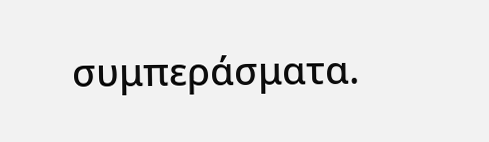συμπεράσματα.